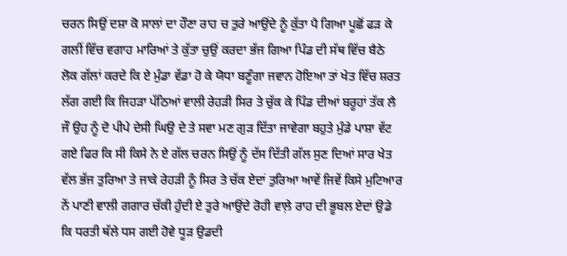ਚਰਨ ਸਿਉਂ ਦਸ਼ਾ ਕੋ ਸਾਲਾਂ ਦਾ ਹੌਣਾ ਰਾਹ ਚ ਤੁਰੇ ਆਉਂਦੇ ਨੂੰ ਕੁੱਤਾ ਪੈ ਗਿਆ ਪੂਛੋਂ ਫੜ ਕੇ ਗਲੀਂ ਵਿੱਚ ਵਗਾਹ ਮਾਰਿਆਂ ਤੇ ਕੁੱਤਾ ਚੁਉਂ ਕਰਦਾ ਭੱਜ ਗਿਆ ਪਿੰਡ ਦੀ ਸੱਥ ਵਿੱਚ ਬੈਠੇ ਲੋਕ ਗੱਲਾਂ ਕਰਦੇ ਕਿ ਏ ਮੁੰਡਾ ਵੱਡਾ ਹੋ ਕੇ ਯੋਧਾ ਬਣੂੰਗਾ ਜਵਾਨ ਹੋਇਆ ਤਾਂ ਖੇਤ ਵਿੱਚ ਸ਼ਰਤ ਲੱਗ ਗਈ ਕਿ ਜਿਹੜਾ ਪੱਠਿਆਂ ਵਾਲੀ ਰੇਹੜੀ ਸਿਰ ਤੇ ਚੁੱਕ ਕੇ ਪਿੰਡ ਦੀਆਂ ਬਰੂਹਾਂ ਤੱਕ ਲੈ ਜੌ ਉਹ ਨੂੰ ਦੋ ਪੀਪੇ ਦੇਸੀ ਘਿਉ ਦੇ ਤੇ ਸਵਾ ਮਣ ਗੁੜ ਦਿੱਤਾ ਜਾਵੇਗਾ ਬਹੁਤੇ ਮੁੰਡੇ ਪਾਸ਼ਾ ਵੱਟ ਗਏ ਫਿਰ ਕਿ ਸੀ ਕਿਸੇ ਨੇ ਏ ਗੱਲ ਚਰਨ ਸਿਉਂ ਨੂੰ ਦੱਸ ਦਿੱਤੀ ਗੱਲ ਸੁਣ ਦਿਆਂ ਸਾਰ ਖੇਤ ਵੱਲ ਭੱਜ ਤੁਰਿਆ ਤੇ ਜਾਕੇ ਰੇਹੜੀ ਨੂੰ ਸਿਰ ਤੇ ਚੱਕ ਏਦਾਂ ਤੁਰਿਆ ਆਵੇਂ ਜਿਵੇਂ ਕਿਸੇ ਮੁਟਿਆਰ ਨੇਂ ਪਾਣੀ ਵਾਲੀ ਗਗਾਰ ਚੱਕੀ ਹੁੰਦੀ ਏ ਤੁਰੇ ਆਉਂਦੇ ਰੋਹੀ ਵਾਲ਼ੇ ਰਾਹ ਦੀ ਭੂਬਲ ਏਦਾਂ ਉਡੇ ਕਿ ਧਰਤੀ ਥੱਲੇ ਧਸ ਗਈ ਹੋਵੇ ਧੂੜ ਉਡਦੀ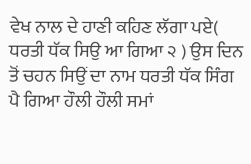ਵੇਖ ਨਾਲ ਦੇ ਹਾਣੀ ਕਹਿਣ ਲੱਗਾ ਪਏ( ਧਰਤੀ ਧੱਕ ਸਿਉ ਆ ਗਿਆ ੨ ) ਉਸ ਦਿਨ ਤੋਂ ਚਹਨ ਸਿਉਂ ਦਾ ਨਾਮ ਧਰਤੀ ਧੱਕ ਸਿੰਗ ਪੈ ਗਿਆ ਹੌਲੀ ਹੌਲੀ ਸਮਾਂ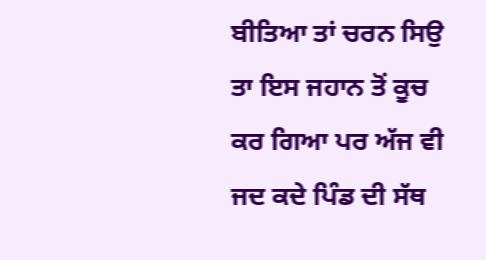ਬੀਤਿਆ ਤਾਂ ਚਰਨ ਸਿਉ ਤਾ ਇਸ ਜਹਾਨ ਤੋਂ ਕੂਚ ਕਰ ਗਿਆ ਪਰ ਅੱਜ ਵੀ ਜਦ ਕਦੇ ਪਿੰਡ ਦੀ ਸੱਥ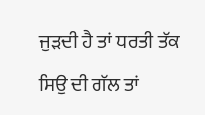ਜੁੜਦੀ ਹੈ ਤਾਂ ਧਰਤੀ ਤੱਕ ਸਿਉ ਦੀ ਗੱਲ ਤਾਂ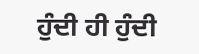ਹੁੰਦੀ ਹੀ ਹੁੰਦੀ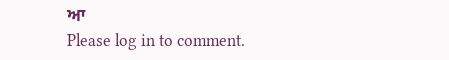ਆ
Please log in to comment.